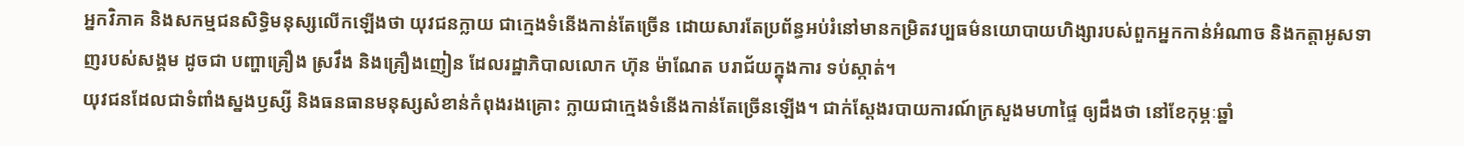អ្នកវិភាគ និងសកម្មជនសិទ្ធិមនុស្សលើកឡើងថា យុវជនក្លាយ ជាក្មេងទំនើងកាន់តែច្រើន ដោយសារតែប្រព័ន្ធអប់រំនៅមានកម្រិតវប្បធម៌នយោបាយហិង្សារបស់ពួកអ្នកកាន់អំណាច និងកត្តាអូសទាញរបស់សង្គម ដូចជា បញ្ហាគ្រឿង ស្រវឹង និងគ្រឿងញៀន ដែលរដ្ឋាភិបាលលោក ហ៊ុន ម៉ាណែត បរាជ័យក្នុងការ ទប់ស្កាត់។
យុវជនដែលជាទំពាំងស្នងឫស្សី និងធនធានមនុស្សសំខាន់កំពុងរងគ្រោះ ក្លាយជាក្មេងទំនើងកាន់តែច្រើនឡើង។ ជាក់ស្ដែងរបាយការណ៍ក្រសួងមហាផ្ទៃ ឲ្យដឹងថា នៅខែកុម្ភៈឆ្នាំ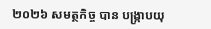២០២៦ សមត្ថកិច្ច បាន បង្ក្រាបយុ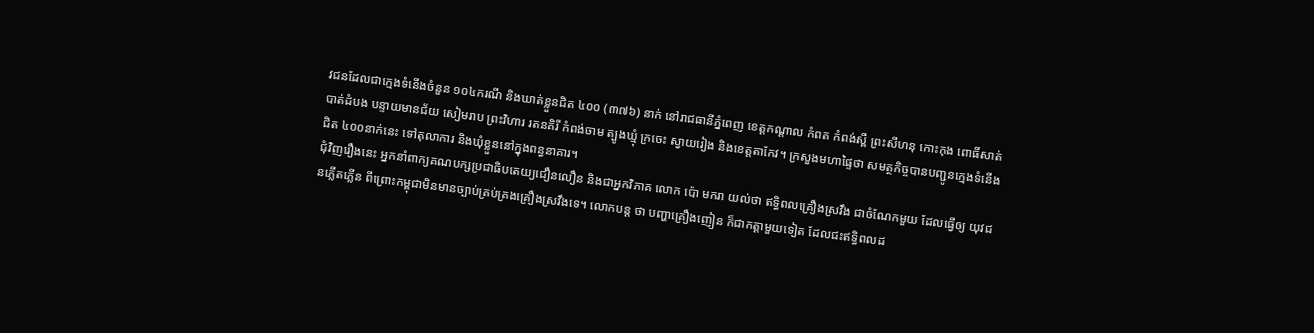វជនដែលជាក្មេងទំនើងចំនួន ១០៤ករណី និងឃាត់ខ្លួនជិត ៤០០ (៣៧៦) នាក់ នៅរាជធានីភ្នំពេញ ខេត្តកណ្តាល កំពត កំពង់ស្ពឺ ព្រះសីហនុ កោះកុង ពោធិ៍សាត់ បាត់ដំបង បន្ទាយមានជ័យ សៀមរាប ព្រះវិហារ រតនគិរី កំពង់ចាម ត្បូងឃ្មុំ ក្រចេះ ស្វាយរៀង និងខេត្តតាកែវ។ ក្រសួងមហាផ្ទៃថា សមត្ថកិច្ចបានបញ្ជូនក្មេងទំនើងជិត ៤០០នាក់នេះ ទៅតុលាការ និងឃុំខ្លួននៅក្នុងពន្ធនាគារ។
ជុំវិញរឿងនេះ អ្នកនាំពាក្យគណបក្សប្រជាធិបតេយ្យជឿនលឿន និងជាអ្នកវិភាគ លោក ប៉ោ មករា យល់ថា ឥទ្ធិពលគ្រឿងស្រវឹង ជាចំណែកមួយ ដែលធ្វើឲ្យ យុវជនភ្លើតភ្លើន ពីព្រោះកម្ពុជាមិនមានច្បាប់គ្រប់គ្រងគ្រឿងស្រវឹងទេ។ លោកបន្ត ថា បញ្ហាគ្រឿងញៀន ក៏ជាកត្តាមួយទៀត ដែលជះឥទ្ធិពលដ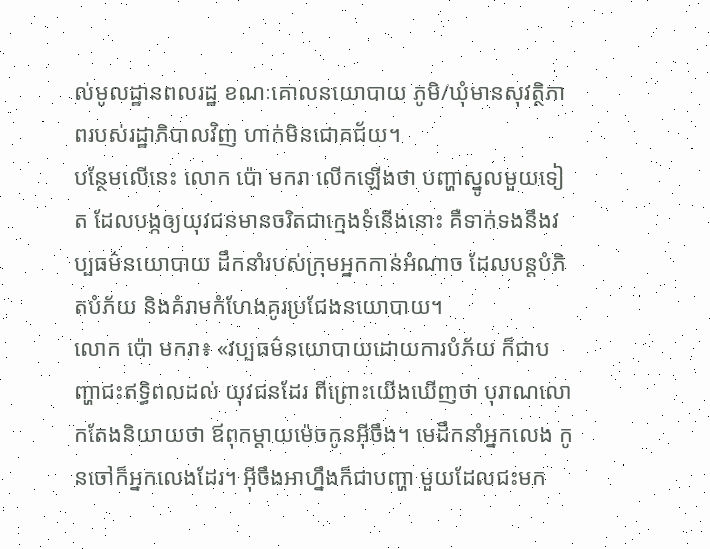ល់មូលដ្ឋានពលរដ្ឋ ខណៈគោលនយោបាយ ភូមិ/ឃុំមានសុវត្ថិភាពរបស់រដ្ឋាភិបាលវិញ ហាក់មិនជោគជ័យ។
បន្ថែមលើនេះ លោក ប៉ោ មករា លើកឡើងថា បញ្ហាស្នូលមួយទៀត ដែលបង្កឲ្យយុវជនមានចរិតជាក្មេងទំនើងនោះ គឺទាក់ទងនឹងវប្បធម៌នយោបាយ ដឹកនាំរបស់ក្រុមអ្នកកាន់អំណាច ដែលបន្តបំភិតបំភ័យ និងគំរាមកំហែងគូរប្រជែងនយោបាយ។
លោក ប៉ោ មករា៖ «វប្បធម៌នយោបាយដោយការបំភ័យ ក៏ជាបញ្ហាជះឥទ្ធិពលដល់ យុវជនដែរ ពីព្រោះយើងឃើញថា បុរាណលោកតែងនិយាយថា ឪពុកម្ដាយម៉េចកូនអ៊ីចឹង។ មេដឹកនាំអ្នកលេង កូនចៅក៏អ្នកលេងដែរ។ អ៊ីចឹងអាហ្នឹងក៏ជាបញ្ហា មួយដែលជះមក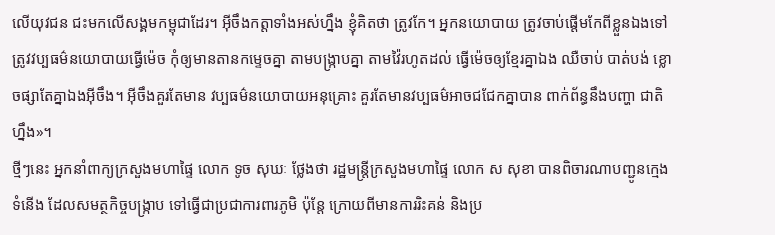លើយុវជន ជះមកលើសង្គមកម្ពុជាដែរ។ អ៊ីចឹងកត្តាទាំងអស់ហ្នឹង ខ្ញុំគិតថា ត្រូវកែ។ អ្នកនយោបាយ ត្រូវចាប់ផ្ដើមកែពីខ្លួនឯងទៅ ត្រូវវប្បធម៌នយោបាយធ្វើម៉េច កុំឲ្យមានតានកម្ទេចគ្នា តាមបង្ក្រាបគ្នា តាមវ៉ៃរហូតដល់ ធ្វើម៉េចឲ្យខ្មែរគ្នាឯង ឈឺចាប់ បាត់បង់ ខ្លោចផ្សាតែគ្នាឯងអ៊ីចឹង។ អ៊ីចឹងគួរតែមាន វប្បធម៌នយោបាយអនុគ្រោះ គួរតែមានវប្បធម៌អាចជជែកគ្នាបាន ពាក់ព័ន្ធនឹងបញ្ហា ជាតិហ្នឹង»។
ថ្មីៗនេះ អ្នកនាំពាក្យក្រសួងមហាផ្ទៃ លោក ទូច សុឃៈ ថ្លែងថា រដ្ឋមន្ត្រីក្រសួងមហាផ្ទៃ លោក ស សុខា បានពិចារណាបញ្ជូនក្មេងទំនើង ដែលសមត្ថកិច្ចបង្ក្រាប ទៅធ្វើជាប្រជាការពារភូមិ ប៉ុន្តែ ក្រោយពីមានការរិះគន់ និងប្រ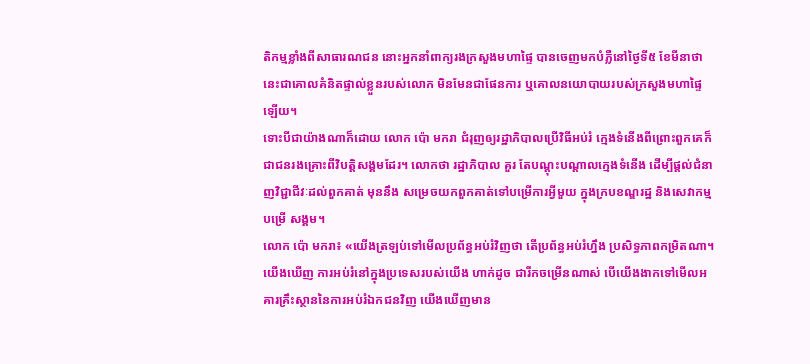តិកម្មខ្លាំងពីសាធារណជន នោះអ្នកនាំពាក្យរងក្រសួងមហាផ្ទៃ បានចេញមកបំភ្លឺនៅថ្ងៃទី៥ ខែមីនាថា នេះជាគោលគំនិតផ្ទាល់ខ្លួនរបស់លោក មិនមែនជាផែនការ ឬគោលនយោបាយរបស់ក្រសួងមហាផ្ទៃឡើយ។
ទោះបីជាយ៉ាងណាក៏ដោយ លោក ប៉ោ មករា ជំរុញឲ្យរដ្ឋាភិបាលប្រើវិធីអប់រំ ក្មេងទំនើងពីព្រោះពួកគេក៏ជាជនរងគ្រោះពីវិបត្តិសង្គមដែរ។ លោកថា រដ្ឋាភិបាល គួរ តែបណ្ដុះបណ្ដាលក្មេងទំនើង ដើម្បីផ្ដល់ជំនាញវិជ្ជាជីវៈដល់ពួកគាត់ មុននឹង សម្រេចយកពួកគាត់ទៅបម្រើការអ្វីមួយ ក្នុងក្របខណ្ឌរដ្ឋ និងសេវាកម្មបម្រើ សង្គម។
លោក ប៉ោ មករា៖ «យើងត្រឡប់ទៅមើលប្រព័ន្ធអប់រំវិញថា តើប្រព័ន្ធអប់រំហ្នឹង ប្រសិទ្ធភាពកម្រិតណា។ យើងឃើញ ការអប់រំនៅក្នុងប្រទេសរបស់យើង ហាក់ដូច ជារីកចម្រើនណាស់ បើយើងងាកទៅមើលអគារគ្រឹះស្ថាននៃការអប់រំឯកជនវិញ យើងឃើញមាន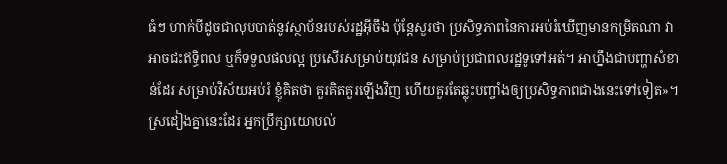ធំៗ ហាក់បីដូចជាលុបបាត់នូវស្ថាប័នរបស់រដ្ឋអ៊ីចឹង ប៉ុន្តែសួរថា ប្រសិទ្ធភាពនៃការអប់រំឃើញមានកម្រិតណា វាអាចជះឥទ្ធិពល ឬក៏ទទួលផលល្អ ប្រសើរសម្រាប់យុវជន សម្រាប់ប្រជាពលរដ្ឋទូទៅអត់។ អាហ្នឹងជាបញ្ហាសំខាន់ដែរ សម្រាប់វិស័យអប់រំ ខ្ញុំគិតថា គួរគិតគួរឡើងវិញ ហើយគួរតែឆ្លុះបញ្ចាំងឲ្យប្រសិទ្ធភាពជាងនេះទៅទៀត»។
ស្រដៀងគ្នានេះដែរ អ្នកប្រឹក្សាយោបល់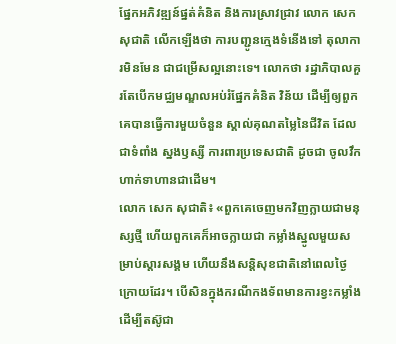ផ្នែកអភិវឌ្ឍន៍ផ្នត់គំនិត និងការស្រាវជ្រាវ លោក សេក សុជាតិ លើកឡើងថា ការបញ្ជូនក្មេងទំនើងទៅ តុលាការមិនមែន ជាជម្រើសល្អនោះទេ។ លោកថា រដ្ឋាភិបាលគួរតែបើកមជ្ឈមណ្ឌលអប់រំផ្នែកគំនិត វិន័យ ដើម្បីឲ្យពួកគេបានធ្វើការមួយចំនួន ស្គាល់គុណតម្លៃនៃជីវិត ដែលជាទំពាំង ស្នងឫស្សី ការពារប្រទេសជាតិ ដូចជា ចូលវឹកហាក់ទាហានជាដើម។
លោក សេក សុជាតិ៖ «ពួកគេចេញមកវិញក្លាយជាមនុស្សថ្មី ហើយពួកគេក៏អាចក្លាយជា កម្លាំងស្នូលមួយសម្រាប់ស្ដារសង្គម ហើយនឹងសន្តិសុខជាតិនៅពេលថ្ងៃក្រោយដែរ។ បើសិនក្នុងករណីកងទ័ពមានការខ្វះកម្លាំង ដើម្បីតស៊ូជា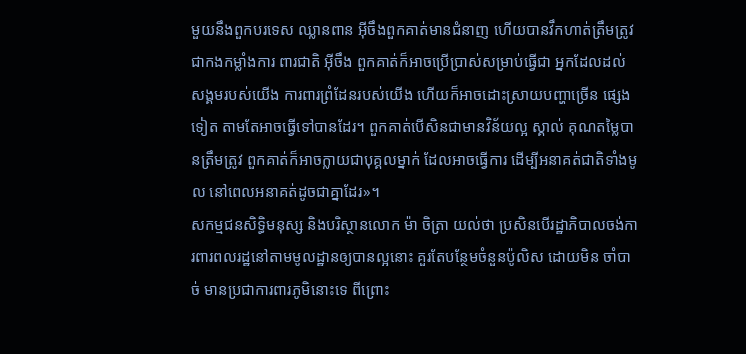មួយនឹងពួកបរទេស ឈ្លានពាន អ៊ីចឹងពួកគាត់មានជំនាញ ហើយបានវឹកហាត់ត្រឹមត្រូវជាកងកម្លាំងការ ពារជាតិ អ៊ីចឹង ពួកគាត់ក៏អាចប្រើប្រាស់សម្រាប់ធ្វើជា អ្នកដែលដល់សង្គមរបស់យើង ការពារព្រំដែនរបស់យើង ហើយក៏អាចដោះស្រាយបញ្ហាច្រើន ផ្សេងទៀត តាមតែអាចធ្វើទៅបានដែរ។ ពួកគាត់បើសិនជាមានវិន័យល្អ ស្គាល់ គុណតម្លៃបានត្រឹមត្រូវ ពួកគាត់ក៏អាចក្លាយជាបុគ្គលម្នាក់ ដែលអាចធ្វើការ ដើម្បីអនាគត់ជាតិទាំងមូល នៅពេលអនាគត់ដូចជាគ្នាដែរ»។
សកម្មជនសិទ្ធិមនុស្ស និងបរិស្ថានលោក ម៉ា ចិត្រា យល់ថា ប្រសិនបើរដ្ឋាភិបាលចង់ការពារពលរដ្ឋនៅតាមមូលដ្ឋានឲ្យបានល្អនោះ គួរតែបន្ថែមចំនួនប៉ូលិស ដោយមិន ចាំបាច់ មានប្រជាការពារភូមិនោះទេ ពីព្រោះ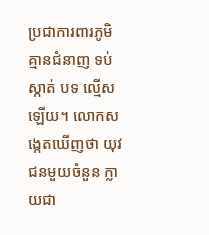ប្រជាការពារភូមិគ្មានជំនាញ ទប់ស្កាត់ បទ ល្មើសឡើយ។ លោកសង្កេតឃើញថា យុវជនមួយចំនួន ក្លាយជា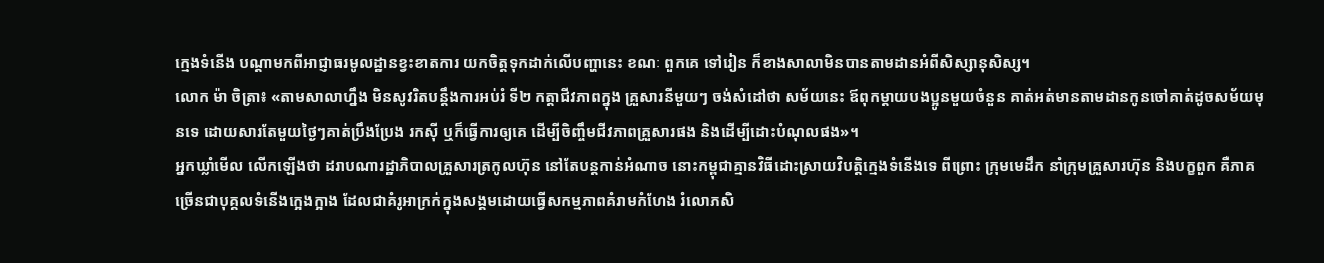ក្មេងទំនើង បណ្ដាមកពីអាជ្ញាធរមូលដ្ឋានខ្វះខាតការ យកចិត្តទុកដាក់លើបញ្ហានេះ ខណៈ ពួកគេ ទៅរៀន ក៏ខាងសាលាមិនបានតាមដានអំពីសិស្សានុសិស្ស។
លោក ម៉ា ចិត្រា៖ «តាមសាលាហ្នឹង មិនសូវរិតបន្តឹងការអប់រំ ទី២ កត្តាជីវភាពក្នុង គ្រួសារនីមួយៗ ចង់សំដៅថា សម័យនេះ ឪពុកម្ដាយបងប្អូនមួយចំនួន គាត់អត់មានតាមដានកូនចៅគាត់ដូចសម័យមុនទេ ដោយសារតែមួយថ្ងៃៗគាត់ប្រឹងប្រែង រកស៊ី ឬក៏ធ្វើការឲ្យគេ ដើម្បីចិញ្ចឹមជីវភាពគ្រួសារផង និងដើម្បីដោះបំណុលផង»។
អ្នកឃ្លាំមើល លើកឡើងថា ដរាបណារដ្ឋាភិបាលគ្រួសារត្រកូលហ៊ុន នៅតែបន្តកាន់អំណាច នោះកម្ពុជាគ្មានវិធីដោះស្រាយវិបត្តិក្មេងទំនើងទេ ពីព្រោះ ក្រុមមេដឹក នាំក្រុមគ្រួសារហ៊ុន និងបក្ខពួក គឺភាគច្រើនជាបុគ្គលទំនើងក្អេងក្អាង ដែលជាគំរូអាក្រក់ក្នុងសង្គមដោយធ្វើសកម្មភាពគំរាមកំហែង រំលោភសិ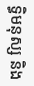ទ្ធិមនុស្ស និង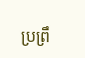ប្រព្រឹ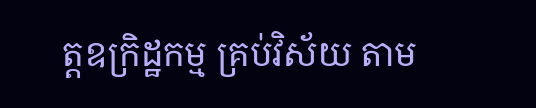ត្តឧក្រិដ្ឋកម្ម គ្រប់វិស័យ តាម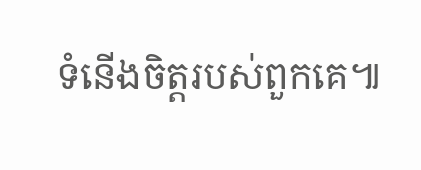ទំនើងចិត្តរបស់ពួកគេ៕